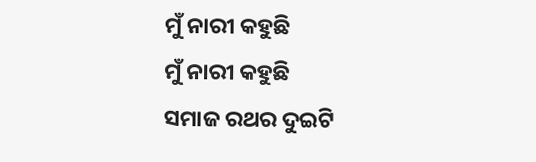ମୁଁ ନାରୀ କହୁଛି
ମୁଁ ନାରୀ କହୁଛି
ସମାଜ ରଥର ଦୁଇଟି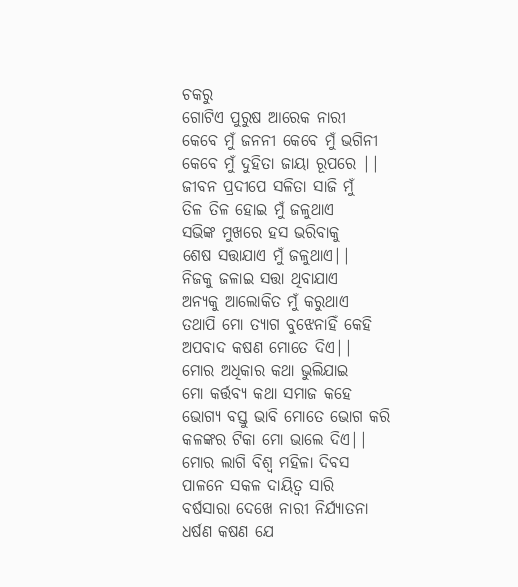ଚକରୁ
ଗୋଟିଏ ପୁରୁଷ ଆରେକ ନାରୀ
କେବେ ମୁଁ ଜନନୀ କେବେ ମୁଁ ଭଗିନୀ
କେବେ ମୁଁ ଦୁହିତା ଜାୟା ରୂପରେ ||
ଜୀବନ ପ୍ରଦୀପେ ସଳିତା ସାଜି ମୁଁ
ତିଳ ତିଳ ହୋଇ ମୁଁ ଜଳୁଥାଏ
ସଭିଙ୍କ ମୁଖରେ ହସ ଭରିବାକୁ
ଶେଷ ସତ୍ତାଯାଏ ମୁଁ ଜଳୁଥାଏ||
ନିଜକୁ ଜଳାଇ ସତ୍ତା ଥିବାଯାଏ
ଅନ୍ୟକୁ ଆଲୋକିତ ମୁଁ କରୁଥାଏ
ତଥାପି ମୋ ତ୍ୟାଗ ବୁଝେନାହିଁ କେହି
ଅପବାଦ କଷଣ ମୋତେ ଦିଏ||
ମୋର ଅଧିକାର କଥା ଭୁଲିଯାଇ
ମୋ କର୍ତ୍ତବ୍ୟ କଥା ସମାଜ କହେ
ଭୋଗ୍ୟ ବସ୍ତୁ ଭାବି ମୋତେ ଭୋଗ କରି
କଳଙ୍କର ଟିକା ମୋ ଭାଲେ ଦିଏ||
ମୋର ଲାଗି ବିଶ୍ବ ମହିଳା ଦିବସ
ପାଳନେ ସକଳ ଦାୟିତ୍ବ ସାରି
ବର୍ଷସାରା ଦେଖେ ନାରୀ ନିର୍ଯ୍ୟାତନା
ଧର୍ଷଣ କଷଣ ଯେ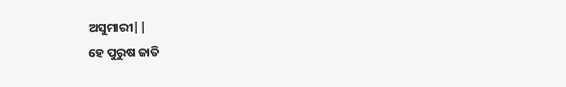ଅସୁମାରୀ||
ହେ ପୁରୁଷ ଜାତି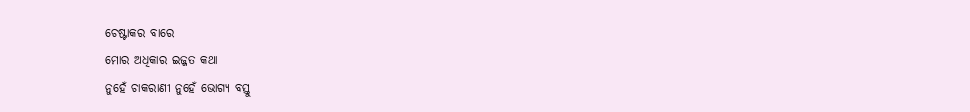ଚେଷ୍ଟାକର ବାରେ
ମୋର ଅଧିକାର ଇଜ୍ଜତ କଥା
ନୁହେଁ ଚାକରାଣୀ ନୁହେଁ ଭୋଗ୍ୟ ବସ୍ତୁ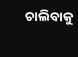ଚାଲିବାକୁ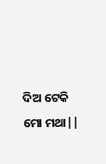ଦିଅ ଟେକି ମୋ ମଥା||